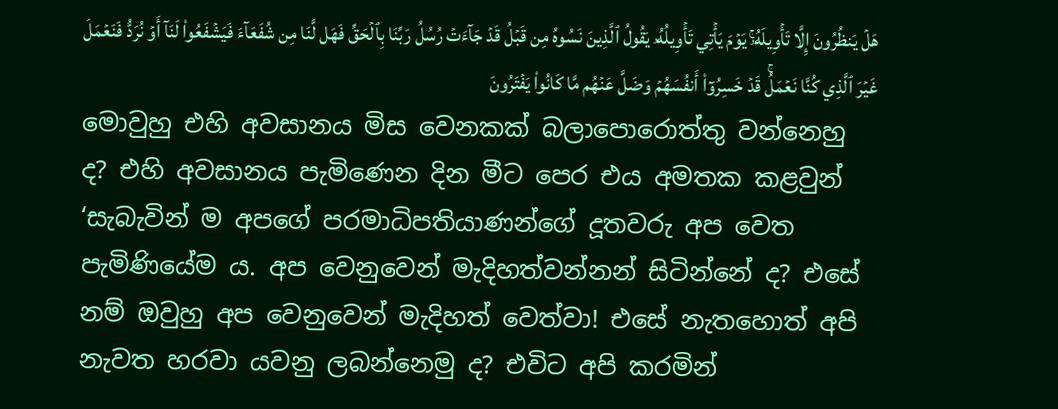هَلۡ يَنظُرُونَ إِلَّا تَأۡوِيلَهُۥۚ يَوۡمَ يَأۡتِي تَأۡوِيلُهُۥ يَقُولُ ٱلَّذِينَ نَسُوهُ مِن قَبۡلُ قَدۡ جَآءَتۡ رُسُلُ رَبِّنَا بِٱلۡحَقِّ فَهَل لَّنَا مِن شُفَعَآءَ فَيَشۡفَعُواْ لَنَآ أَوۡ نُرَدُّ فَنَعۡمَلَ غَيۡرَ ٱلَّذِي كُنَّا نَعۡمَلُۚ قَدۡ خَسِرُوٓاْ أَنفُسَهُمۡ وَضَلَّ عَنۡهُم مَّا كَانُواْ يَفۡتَرُونَ
මොවුහු එහි අවසානය මිස වෙනකක් බලාපොරොත්තු වන්නෙහු ද? එහි අවසානය පැමිණෙන දින මීට පෙර එය අමතක කළවුන් ‘සැබැවින් ම අපගේ පරමාධිපතියාණන්ගේ දූතවරු අප වෙත පැමිණියේම ය. අප වෙනුවෙන් මැදිහත්වන්නන් සිටින්නේ ද? එසේ නම් ඔවුහු අප වෙනුවෙන් මැදිහත් වෙත්වා! එසේ නැතහොත් අපි නැවත හරවා යවනු ලබන්නෙමු ද? එවිට අපි කරමින්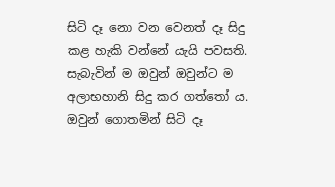සිටි දෑ නො වන වෙනත් දෑ සිදු කළ හැකි වන්නේ යැයි පවසති. සැබැවින් ම ඔවුන් ඔවුන්ට ම අලාභහානි සිදු කර ගත්තෝ ය. ඔවුන් ගොතමින් සිටි දෑ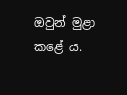ඔවුන් මුළා කළේ ය.